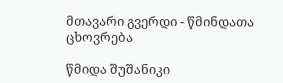მთავარი გვერდი - წმინდათა ცხოვრება

წმიდა შუშანიკი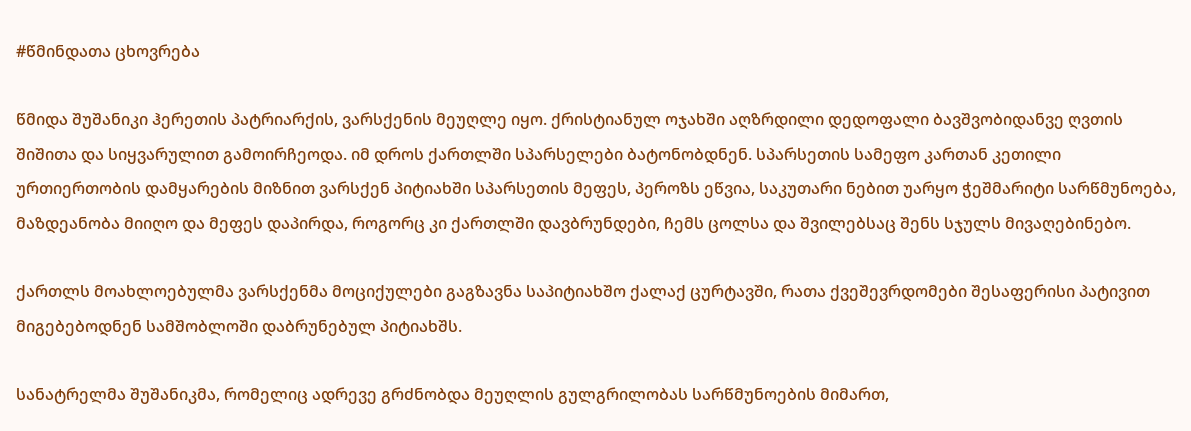#წმინდათა ცხოვრება

წმიდა შუშანიკი ჰერეთის პატრიარქის, ვარსქენის მეუღლე იყო. ქრისტიანულ ოჯახში აღზრდილი დედოფალი ბავშვობიდანვე ღვთის შიშითა და სიყვარულით გამოირჩეოდა. იმ დროს ქართლში სპარსელები ბატონობდნენ. სპარსეთის სამეფო კართან კეთილი ურთიერთობის დამყარების მიზნით ვარსქენ პიტიახში სპარსეთის მეფეს, პეროზს ეწვია, საკუთარი ნებით უარყო ჭეშმარიტი სარწმუნოება, მაზდეანობა მიიღო და მეფეს დაპირდა, როგორც კი ქართლში დავბრუნდები, ჩემს ცოლსა და შვილებსაც შენს სჯულს მივაღებინებო.

ქართლს მოახლოებულმა ვარსქენმა მოციქულები გაგზავნა საპიტიახშო ქალაქ ცურტავში, რათა ქვეშევრდომები შესაფერისი პატივით მიგებებოდნენ სამშობლოში დაბრუნებულ პიტიახშს.

სანატრელმა შუშანიკმა, რომელიც ადრევე გრძნობდა მეუღლის გულგრილობას სარწმუნოების მიმართ,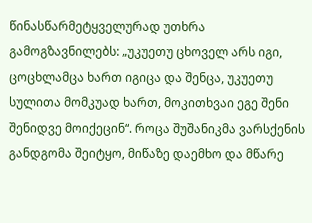წინასწარმეტყველურად უთხრა გამოგზავნილებს: „უკუეთუ ცხოველ არს იგი, ცოცხლამცა ხართ იგიცა და შენცა, უკუეთუ სულითა მომკუად ხართ, მოკითხვაი ეგე შენი შენიდვე მოიქეცინ“. როცა შუშანიკმა ვარსქენის განდგომა შეიტყო, მიწაზე დაემხო და მწარე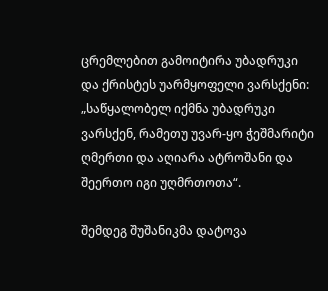ცრემლებით გამოიტირა უბადრუკი და ქრისტეს უარმყოფელი ვარსქენი: „საწყალობელ იქმნა უბადრუკი ვარსქენ, რამეთუ უვარ-ყო ჭეშმარიტი ღმერთი და აღიარა ატროშანი და შეერთო იგი უღმრთოთა“.

შემდეგ შუშანიკმა დატოვა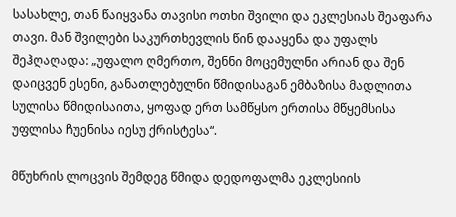სასახლე, თან წაიყვანა თავისი ოთხი შვილი და ეკლესიას შეაფარა თავი. მან შვილები საკურთხევლის წინ დააყენა და უფალს შეჰღაღადა: „უფალო ღმერთო, შენნი მოცემულნი არიან და შენ დაიცვენ ესენი, განათლებულნი წმიდისაგან ემბაზისა მადლითა  სულისა წმიდისაითა, ყოფად ერთ სამწყსო ერთისა მწყემსისა უფლისა ჩუენისა იესუ ქრისტესა“.

მწუხრის ლოცვის შემდეგ წმიდა დედოფალმა ეკლესიის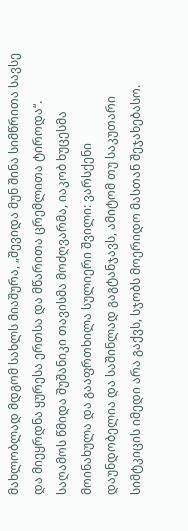მახლობლად მდგომ სახლს მიაშურა, „შევიდა მუნ შინა სიმწრითა სავსე და მიეყრდნა ყურესა ერთსა და მწარითა ცრემლითა ტიროდა“. საღამოს წმიდა შუშანიკი თავისმა მოძღვარმა, იაკობ ხუცესმა მოინახულა და გააფრთხილა სულიერი შვილი: ვარსქენი დაუნდობელია და საშინლად გაგტანჯავს, ამიტომ თუ საკუთარი სიმტკიცის იმედი არა გაქვს, სჯობს მოერიდო მასთან შეჯახებასო.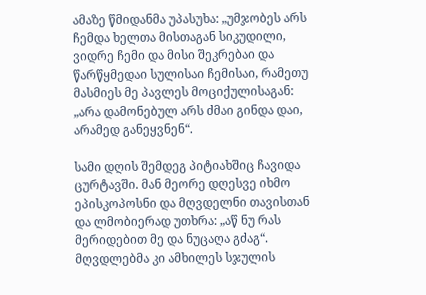ამაზე წმიდანმა უპასუხა: „უმჯობეს არს ჩემდა ხელთა მისთაგან სიკუდილი, ვიდრე ჩემი და მისი შეკრებაი და წარწყმედაი სულისაი ჩემისაი, რამეთუ მასმიეს მე პავლეს მოციქულისაგან: „არა დამონებულ არს ძმაი გინდა დაი, არამედ განეყვნენ“.

სამი დღის შემდეგ პიტიახშიც ჩავიდა ცურტავში. მან მეორე დღესვე იხმო ეპისკოპოსნი და მღვდელნი თავისთან და ლმობიერად უთხრა: „აწ ნუ რას მერიდებით მე და ნუცაღა გძაგ“. მღვდლებმა კი ამხილეს სჯულის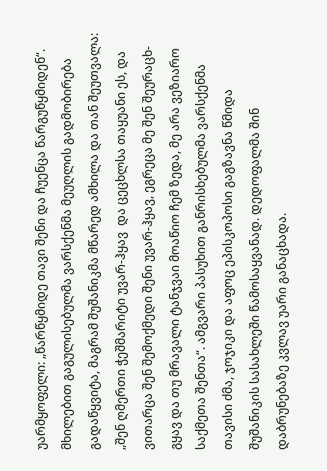უარმყოფელი: „წარწყმიდე თავი შენი და ჩუენცა წარგუწყმიდენ“. მხილებით გაგულისებულმა ვარსქენმა მეუღლის გადმობირება გადაწყვიტა, მაგრამ შუშანიკმა მწარედ ამხილა და თან შეუთვალა: „შენ ღმერთი ჭეშმარიტი უვარ-ჰყავ  და ცეცხლსა თაყუანი ეს, და ვითარცა შენ შემოქმედი შენი უვარ-ჰყავ, ეგრეცა მე შენ შეურაცხ-გყავ და თუ მრავალი ტანჯვაი მოაწიო ჩემ ზედა, მე არა ვეზიარო საქმეთა შენთა“. ამგვარი პასუხით განრისხებულმა ვარსქენმა თავისი ძმა, ჯოჯიკი და აფოც ეპისკოპოსი გაგზავნა წმიდა შუშანიკის სასახლეში წამოსაყვანად. დედოფალმა შინ დაბრუნებაზე კვლავ უარი განაცხადა.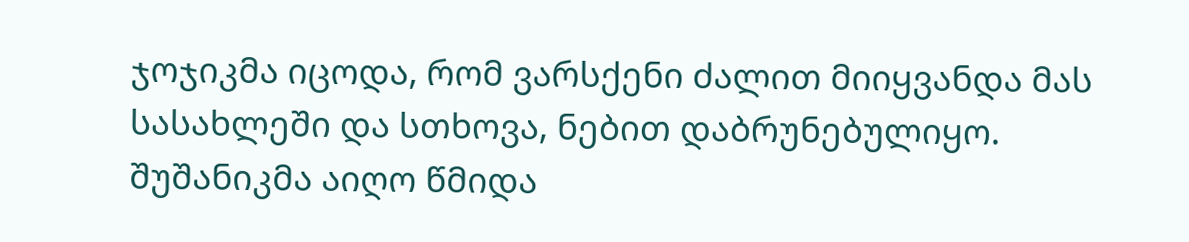ჯოჯიკმა იცოდა, რომ ვარსქენი ძალით მიიყვანდა მას სასახლეში და სთხოვა, ნებით დაბრუნებულიყო. შუშანიკმა აიღო წმიდა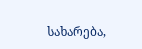სახარება,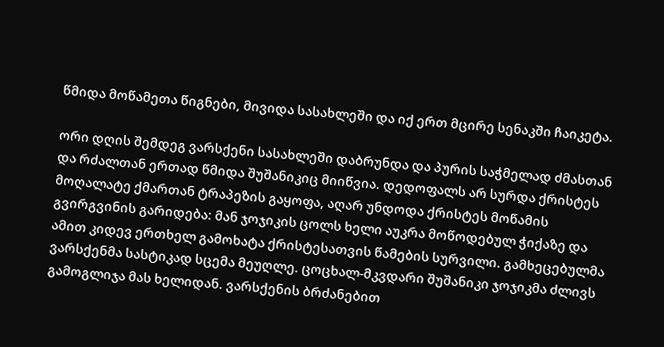წმიდა მოწამეთა წიგნები, მივიდა სასახლეში და იქ ერთ მცირე სენაკში ჩაიკეტა.

ორი დღის შემდეგ ვარსქენი სასახლეში დაბრუნდა და პურის საჭმელად ძმასთან და რძალთან ერთად წმიდა შუშანიკიც მიიწვია. დედოფალს არ სურდა ქრისტეს მოღალატე ქმართან ტრაპეზის გაყოფა, აღარ უნდოდა ქრისტეს მოწამის გვირგვინის გარიდება: მან ჯოჯიკის ცოლს ხელი აუკრა მოწოდებულ ჭიქაზე და ამით კიდევ ერთხელ გამოხატა ქრისტესათვის წამების სურვილი. გამხეცებულმა ვარსქენმა სასტიკად სცემა მეუღლე. ცოცხალ-მკვდარი შუშანიკი ჯოჯიკმა ძლივს გამოგლიჯა მას ხელიდან. ვარსქენის ბრძანებით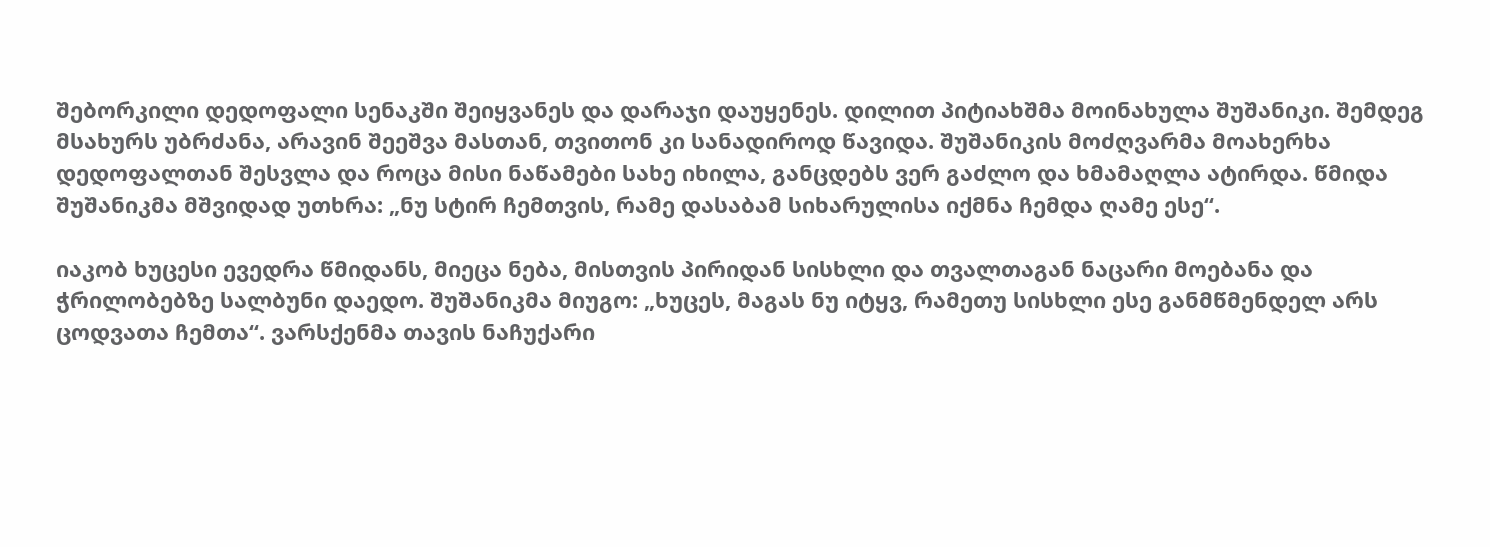შებორკილი დედოფალი სენაკში შეიყვანეს და დარაჯი დაუყენეს. დილით პიტიახშმა მოინახულა შუშანიკი. შემდეგ მსახურს უბრძანა, არავინ შეეშვა მასთან, თვითონ კი სანადიროდ წავიდა. შუშანიკის მოძღვარმა მოახერხა დედოფალთან შესვლა და როცა მისი ნაწამები სახე იხილა, განცდებს ვერ გაძლო და ხმამაღლა ატირდა. წმიდა შუშანიკმა მშვიდად უთხრა: „ნუ სტირ ჩემთვის, რამე დასაბამ სიხარულისა იქმნა ჩემდა ღამე ესე“.

იაკობ ხუცესი ევედრა წმიდანს, მიეცა ნება, მისთვის პირიდან სისხლი და თვალთაგან ნაცარი მოებანა და ჭრილობებზე სალბუნი დაედო. შუშანიკმა მიუგო: „ხუცეს, მაგას ნუ იტყვ, რამეთუ სისხლი ესე განმწმენდელ არს ცოდვათა ჩემთა“. ვარსქენმა თავის ნაჩუქარი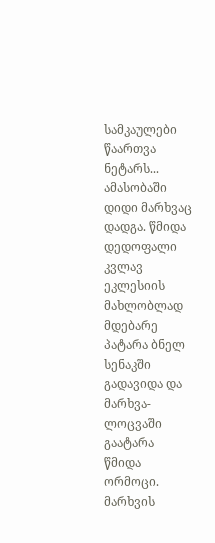სამკაულები წაართვა ნეტარს... ამასობაში დიდი მარხვაც დადგა. წმიდა დედოფალი კვლავ ეკლესიის მახლობლად მდებარე პატარა ბნელ სენაკში გადავიდა და მარხვა-ლოცვაში გაატარა წმიდა ორმოცი. მარხვის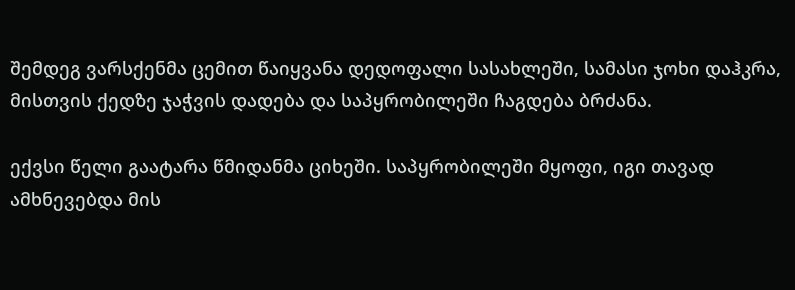შემდეგ ვარსქენმა ცემით წაიყვანა დედოფალი სასახლეში, სამასი ჯოხი დაჰკრა, მისთვის ქედზე ჯაჭვის დადება და საპყრობილეში ჩაგდება ბრძანა.

ექვსი წელი გაატარა წმიდანმა ციხეში. საპყრობილეში მყოფი, იგი თავად ამხნევებდა მის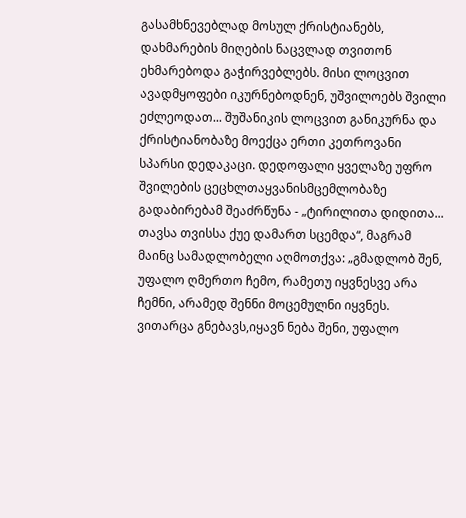გასამხნევებლად მოსულ ქრისტიანებს, დახმარების მიღების ნაცვლად თვითონ ეხმარებოდა გაჭირვებლებს. მისი ლოცვით ავადმყოფები იკურნებოდნენ, უშვილოებს შვილი ეძლეოდათ... შუშანიკის ლოცვით განიკურნა და ქრისტიანობაზე მოექცა ერთი კეთროვანი სპარსი დედაკაცი. დედოფალი ყველაზე უფრო შვილების ცეცხლთაყვანისმცემლობაზე გადაბირებამ შეაძრწუნა - „ტირილითა დიდითა... თავსა თვისსა ქუე დამართ სცემდა“, მაგრამ მაინც სამადლობელი აღმოთქვა: „გმადლობ შენ, უფალო ღმერთო ჩემო, რამეთუ იყვნესვე არა ჩემნი, არამედ შენნი მოცემულნი იყვნეს. ვითარცა გნებავს,იყავნ ნება შენი, უფალო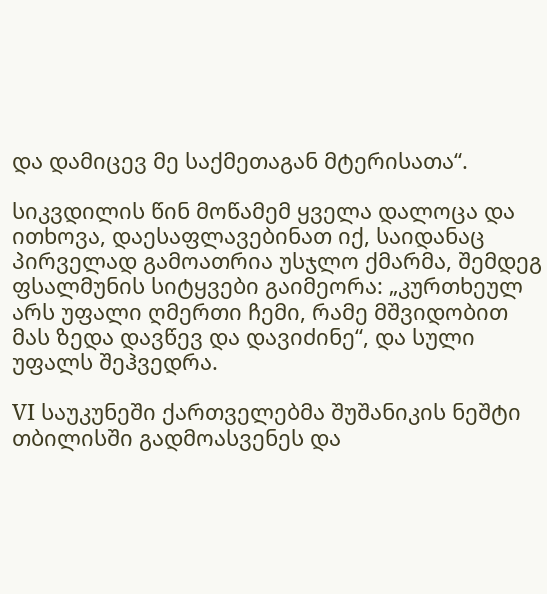და დამიცევ მე საქმეთაგან მტერისათა“.

სიკვდილის წინ მოწამემ ყველა დალოცა და ითხოვა, დაესაფლავებინათ იქ, საიდანაც პირველად გამოათრია უსჯლო ქმარმა, შემდეგ ფსალმუნის სიტყვები გაიმეორა: „კურთხეულ არს უფალი ღმერთი ჩემი, რამე მშვიდობით მას ზედა დავწევ და დავიძინე“, და სული უფალს შეჰვედრა.

VI საუკუნეში ქართველებმა შუშანიკის ნეშტი თბილისში გადმოასვენეს და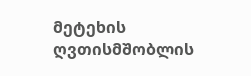მეტეხის ღვთისმშობლის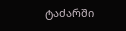ტაძარში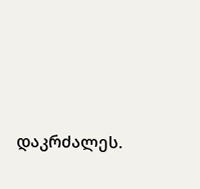დაკრძალეს.